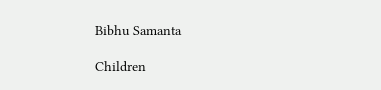Bibhu Samanta

Children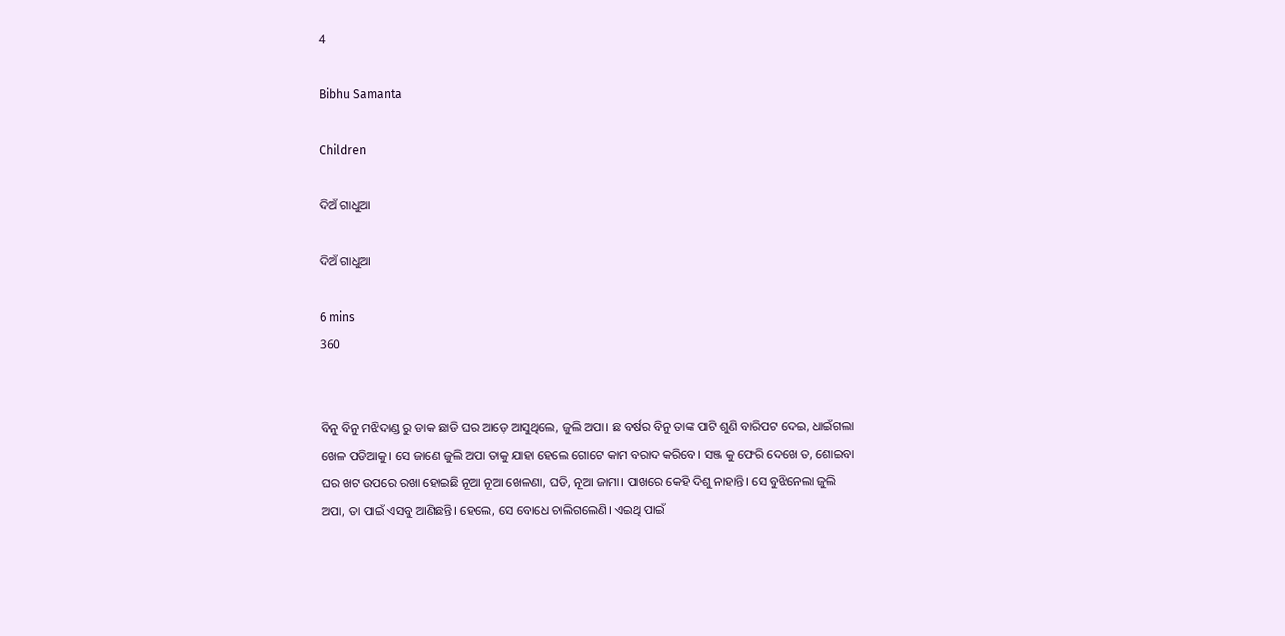4

Bibhu Samanta

Children

ଦିଅଁ ଗାଧୁଆ

ଦିଅଁ ଗାଧୁଆ

6 mins
360


ବିନୁ ବିନୁ ମଝିଦାଣ୍ଡ ରୁ ଡାକ ଛାଡି ଘର ଆଡ଼େ ଆସୁଥିଲେ, ଜୁଲି ଅପା। ଛ ବର୍ଷର ବିନୁ ତାଙ୍କ ପାଟି ଶୁଣି ବାରିପଟ ଦେଇ, ଧାଇଁଗଲା ଖେଳ ପଡିଆକୁ। ସେ ଜାଣେ ଜୁଲି ଅପା ତାକୁ ଯାହା ହେଲେ ଗୋଟେ କାମ ବରାଦ କରିବେ। ସଞ୍ଜ କୁ ଫେରି ଦେଖେ ତ, ଶୋଇବା ଘର ଖଟ ଉପରେ ରଖା ହୋଇଛି ନୂଆ ନୂଆ ଖେଳଣା, ଘଡି, ନୂଆ ଜାମା। ପାଖରେ କେହି ଦିଶୁ ନାହାନ୍ତି। ସେ ବୁଝିନେଲା ଜୁଲି ଅପା, ତା ପାଇଁ ଏସବୁ ଆଣିଛନ୍ତି। ହେଲେ, ସେ ବୋଧେ ଚାଲିଗଲେଣି। ଏଇଥି ପାଇଁ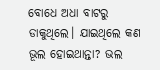ବୋଧେ ଅଧା ବାଟରୁ ଡାକୁଥିଲେ। ଯାଇଥିଲେ କଣ ଭୂଲ ହୋଇଥାନ୍ତା? ଭଲ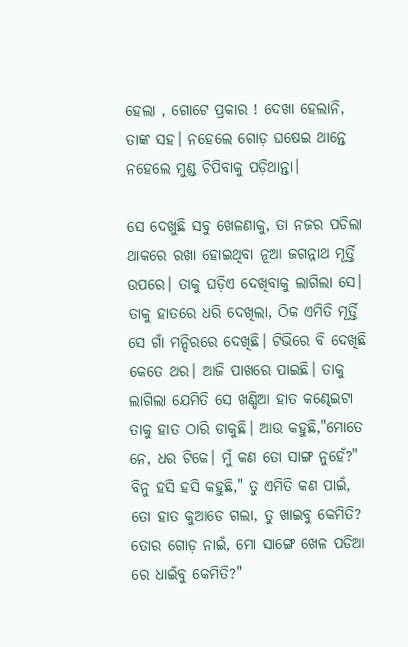ହେଲା , ଗୋଟେ ପ୍ରକାର ! ଦେଖା ହେଲାନି, ତାଙ୍କ ସହ। ନହେଲେ ଗୋଡ଼ ଘଷେଇ ଥାନ୍ତେ ନହେଲେ ମୁଣ୍ଡ ଚିପିବାକୁ ପଡ଼ିଥାନ୍ତା।

ସେ ଦେଖୁଛି ସବୁ ଖେଳଣାକୁ, ତା ନଜର ପଡିଲା ଥାକରେ ରଖା ହୋଇଥିବା ନୂଆ ଜଗନ୍ନାଥ ମୂର୍ତ୍ତି ଉପରେ। ତାକୁ ଘଡ଼ିଏ ଦେଖିବାକୁ ଲାଗିଲା ସେ। ତାକୁ ହାତରେ ଧରି ଦେଖିଲା, ଠିକ ଏମିତି ମୂର୍ତ୍ତି ସେ ଗାଁ ମନ୍ଦିରରେ ଦେଖିଛି। ଟିଭିରେ ବି ଦେଖିଛି କେତେ ଥର। ଆଜି ପାଖରେ ପାଇଛି। ତାକୁ ଲାଗିଲା ଯେମିତି ସେ ଖଣ୍ଡିଆ ହାତ କଣ୍ଢେଇଟା ତାକୁ ହାତ ଠାରି ଡାକୁଛି। ଆଉ କହୁଛି,"ମୋତେ ନେ, ଧର ଟିକେ। ମୁଁ କଣ ତୋ ସାଙ୍ଗ ନୁହେଁ?" ବିନୁ ହସି ହସି କହୁଛି," ତୁ ଏମିତି କଣ ପାଇଁ, ତୋ ହାତ କୁଆଡେ ଗଲା, ତୁ ଖାଇବୁ କେମିତି? ତୋର ଗୋଡ଼ ନାଇଁ, ମୋ ସାଙ୍ଗେ ଖେଳ ପଡିଆ ରେ ଧାଇଁବୁ କେମିତି?"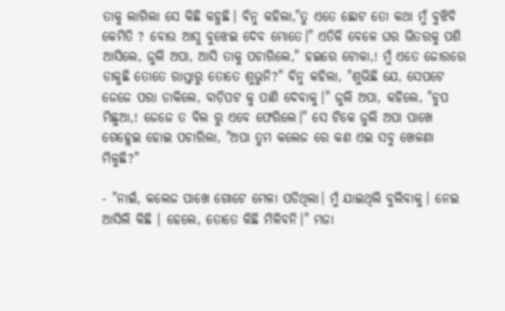ତାକୁ ଲାଗିଲା ସେ କିଛି କହୁଛି। ବିନୁ କହିଲା,"ତୁ ଏତେ ଛୋଟ ତୋ କଥା ମୁଁ ବୁଝିବି କେମିତି ? ବୋଉ ଆସୁ ବୁଝେଇ ଦେବ ମୋତେ।" ଏତିକି ବେଳେ ଘର ଭିତରକୁ ପଶି ଆସିଲେ, ଜୁଲି ଅପା, ଆସି ତାକୁ ପଚାରିଲେ," ହଇରେ ଟୋକା,! ମୁଁ ଏତେ ଜୋରରେ ଡାକୁଛି ତୋତେ ରାସ୍ତାରୁ ତୋତେ ଶୁଭୁନି?" ବିନୁ କହିଲା, "ଶୁଭିଛି ଯେ, ସେପଟେ ଜେଜେ ପରା ଡାକିଲେ, ବାଡ଼ିପଟ କୁ ପାଣି ଦେବାକୁ।" ଜୁଲି ଅପା, କହିଲେ, "ଚୁପ ମିଛୁଆ,! ଜେଜେ ତ ବିଲ ରୁ ଏବେ ଫେରିଲେ।" ସେ ଟିକେ ଜୁଲି ଅପା ପାଖେ ଗେହ୍ଲେଇ ହୋଇ ପଚାରିଲା, "ଅପା ତୁମ କଲେଜ ରେ କଣ ଏଇ ସବୁ ଖେଳଣା ମିଳୁଛି?"

- "ନାଇଁ, କଲେଜ ପାଖେ ଗୋଟେ ମେଳା ପଡିଥିଲା। ମୁଁ ଯାଇଥିଲି ବୁଲିବାକୁ। ନେଇ ଆସିଲି କିଛି । ହେଲେ, ତୋତେ କିଛି ମିଳିବନି।" ମଜା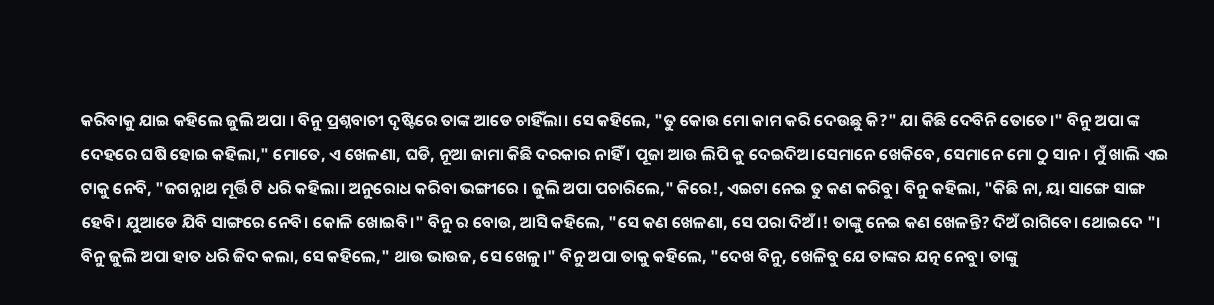କରିବାକୁ ଯାଇ କହିଲେ ଜୁଲି ଅପା । ବିନୁ ପ୍ରଶ୍ନବାଚୀ ଦୃଷ୍ଟିରେ ତାଙ୍କ ଆଡେ ଚାହିଁଲା। ସେ କହିଲେ, "ତୁ କୋଉ ମୋ କାମ କରି ଦେଉଛୁ କି?" ଯା କିଛି ଦେବିନି ତୋତେ।" ବିନୁ ଅପା ଙ୍କ ଦେହରେ ଘଷି ହୋଇ କହିଲା," ମୋତେ, ଏ ଖେଳଣା, ଘଡି, ନୂଆ ଜାମା କିଛି ଦରକାର ନାହିଁ । ପୂଜା ଆଉ ଲିପି କୁ ଦେଇଦିଅ।ସେମାନେ ଖେକିବେ, ସେମାନେ ମୋ ଠୁ ସାନ। ମୁଁ ଖାଲି ଏଇ ଟାକୁ ନେବି, "ଜଗନ୍ନାଥ ମୂର୍ତ୍ତି ଟି ଧରି କହିଲା। ଅନୁରୋଧ କରିବା ଭଙ୍ଗୀରେ । ଜୁଲି ଅପା ପଚାରିଲେ," କିରେ!, ଏଇଟା ନେଇ ତୁ କଣ କରିବୁ। ବିନୁ କହିଲା, "କିଛି ନା, ୟା ସାଙ୍ଗେ ସାଙ୍ଗ ହେବି। ଯୁଆଡେ ଯିବି ସାଙ୍ଗରେ ନେବି। କୋଳି ଖୋଇବି।" ବିନୁ ର ବୋଉ, ଆସି କହିଲେ, "ସେ କଣ ଖେଳଣା, ସେ ପରା ଦିଅଁ।! ତାଙ୍କୁ ନେଇ କଣ ଖେଳନ୍ତି? ଦିଅଁ ରାଗିବେ। ଥୋଇଦେ "। ବିନୁ ଜୁଲି ଅପା ହାତ ଧରି ଜିଦ କଲା, ସେ କହିଲେ," ଥାଉ ଭାଉଜ, ସେ ଖେଳୁ।" ବିନୁ ଅପା ତାକୁ କହିଲେ, "ଦେଖ ବିନୁ, ଖେଳିବୁ ଯେ ତାଙ୍କର ଯତ୍ନ ନେବୁ। ତାଙ୍କୁ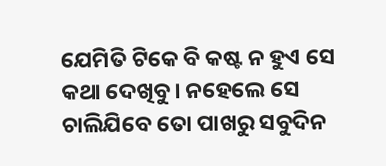ଯେମିତି ଟିକେ ବି କଷ୍ଟ ନ ହୁଏ ସେ କଥା ଦେଖିବୁ। ନହେଲେ ସେ ଚାଲିଯିବେ ତୋ ପାଖରୁ ସବୁଦିନ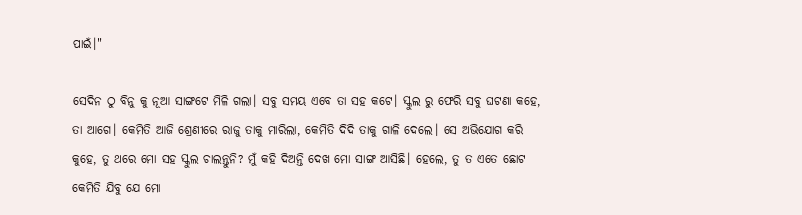ପାଇଁ।"

ସେଦିନ ଠୁ ବିନୁ କୁ ନୂଆ ସାଙ୍ଗଟେ ମିଳି ଗଲା। ସବୁ ସମୟ ଏବେ ତା ସହ କଟେ। ସ୍କୁଲ ରୁ ଫେରି ସବୁ ଘଟଣା କହେ, ତା ଆଗେ। କେମିତି ଆଜି ଶ୍ରେଣୀରେ ରାଜୁ ତାକୁ ମାରିଲା, କେମିତି ଦିଦି ତାକୁ ଗାଳି ଦେଲେ। ସେ ଅଭିଯୋଗ କରି କୁହେ, ତୁ ଥରେ ମୋ ସହ ସ୍କୁଲ ଚାଲନ୍ତୁନି? ମୁଁ କହି ଦିଅନ୍ତି ଦେଖ ମୋ ସାଙ୍ଗ ଆସିଛି। ହେଲେ, ତୁ ତ ଏତେ ଛୋଟ କେମିତି ଯିବୁ ଯେ ମୋ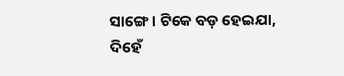ସାଙ୍ଗେ। ଟିକେ ବଡ଼ ହେଇଯା, ଦିହେଁ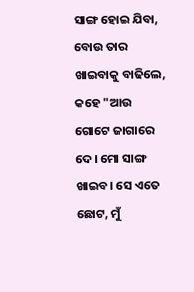ସାଙ୍ଗ ହୋଇ ଯିବା, ବୋଉ ତାର ଖାଇବାକୁ ବାଢିଲେ, କହେ "ଆଉ ଗୋଟେ ଜାଗାରେ ଦେ। ମୋ ସାଙ୍ଗ ଖାଇବ। ସେ ଏତେ ଛୋଟ, ମୁଁ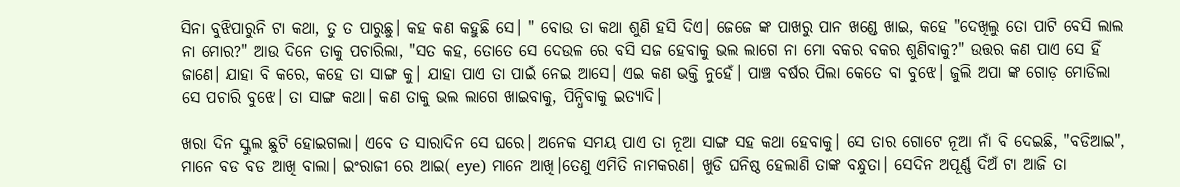ସିନା ବୁଝିପାରୁନି ଟା କଥା, ତୁ ତ ପାରୁଛୁ। କହ କଣ କହୁଛି ସେ। " ବୋଉ ତା କଥା ଶୁଣି ହସି ଦିଏ। ଜେଜେ ଙ୍କ ପାଖରୁ ପାନ ଖଣ୍ଡେ ଖାଇ, କହେ "ଦେଖିଲୁ ତୋ ପାଟି ବେସି ଲାଲ ନା ମୋର?" ଆଉ ଦିନେ ତାକୁ ପଚାରିଲା, "ସତ କହ, ତୋତେ ସେ ଦେଉଳ ରେ ବସି ସଜ ହେବାକୁ ଭଲ ଲାଗେ ନା ମୋ ବକର ବକର ଶୁଣିବାକୁ?" ଉତ୍ତର କଣ ପାଏ ସେ ହିଁ ଜାଣେ। ଯାହା ବି କରେ, କହେ ତା ସାଙ୍ଗ କୁ। ଯାହା ପାଏ ତା ପାଇଁ ନେଇ ଆସେ। ଏଇ କଣ ଭକ୍ତି ନୁହେଁ। ପାଞ୍ଚ ବର୍ଷର ପିଲା କେତେ ବା ବୁଝେ। ଜୁଲି ଅପା ଙ୍କ ଗୋଡ଼ ମୋଡିଲା ସେ ପଚାରି ବୁଝେ। ତା ସାଙ୍ଗ କଥା। କଣ ତାକୁ ଭଲ ଲାଗେ ଖାଇବାକୁ, ପିନ୍ଧିବାକୁ ଇତ୍ୟାଦି।

ଖରା ଦିନ ସ୍କୁଲ ଛୁଟି ହୋଇଗଲା। ଏବେ ତ ସାରାଦିନ ସେ ଘରେ। ଅନେକ ସମୟ ପାଏ ତା ନୂଆ ସାଙ୍ଗ ସହ କଥା ହେବାକୁ। ସେ ତାର ଗୋଟେ ନୂଆ ନାଁ ବି ଦେଇଛି, "ବଡିଆଇ", ମାନେ ବଡ ବଡ ଆଖି ବାଲା। ଇଂରାଜୀ ରେ ଆଇ( eye) ମାନେ ଆଖି।ତେଣୁ ଏମିତି ନାମକରଣ। ଖୁଡି ଘନିଷ୍ଠ ହେଲାଣି ତାଙ୍କ ବନ୍ଧୁତା। ସେଦିନ ଅପୂର୍ଣ୍ଣ ଦିଅଁ ଟା ଆଜି ତା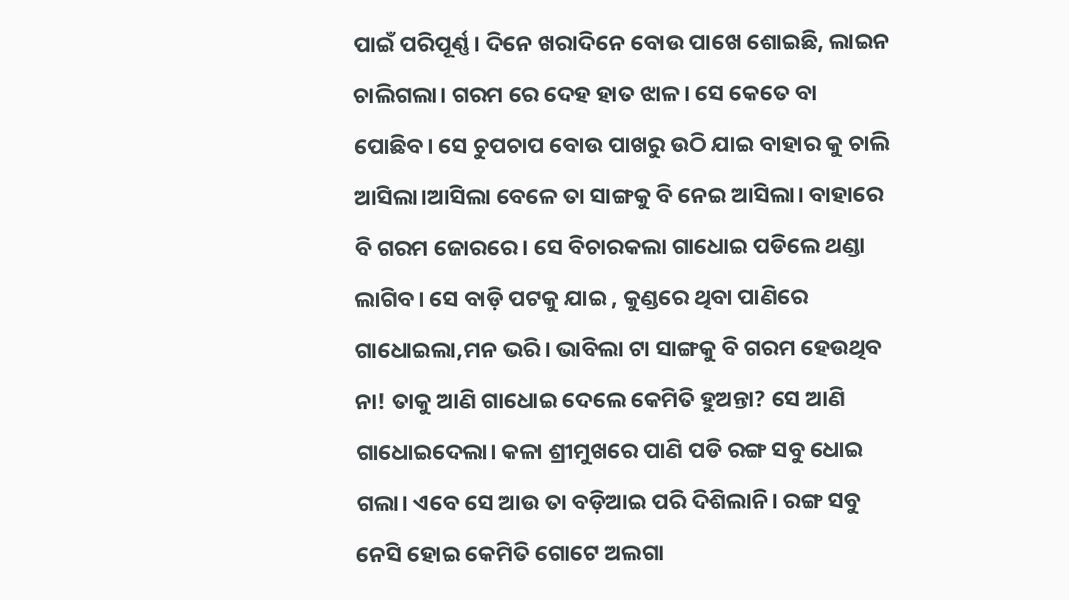ପାଇଁ ପରିପୂର୍ଣ୍ଣ। ଦିନେ ଖରାଦିନେ ବୋଉ ପାଖେ ଶୋଇଛି, ଲାଇନ ଚାଲିଗଲା। ଗରମ ରେ ଦେହ ହାତ ଝାଳ। ସେ କେତେ ବା ପୋଛିବ। ସେ ଚୁପଚାପ ବୋଉ ପାଖରୁ ଉଠି ଯାଇ ବାହାର କୁ ଚାଲି ଆସିଲା।ଆସିଲା ବେଳେ ତା ସାଙ୍ଗକୁ ବି ନେଇ ଆସିଲା। ବାହାରେ ବି ଗରମ ଜୋରରେ। ସେ ବିଚାରକଲା ଗାଧୋଇ ପଡିଲେ ଥଣ୍ଡା ଲାଗିବ। ସେ ବାଡ଼ି ପଟକୁ ଯାଇ , କୁଣ୍ଡରେ ଥିବା ପାଣିରେ ଗାଧୋଇଲା,ମନ ଭରି। ଭାବିଲା ଟା ସାଙ୍ଗକୁ ବି ଗରମ ହେଉଥିବ ନା! ତାକୁ ଆଣି ଗାଧୋଇ ଦେଲେ କେମିତି ହୁଅନ୍ତା? ସେ ଆଣି ଗାଧୋଇଦେଲା। କଳା ଶ୍ରୀମୁଖରେ ପାଣି ପଡି ରଙ୍ଗ ସବୁ ଧୋଇ ଗଲା। ଏବେ ସେ ଆଉ ତା ବଡ଼ିଆଇ ପରି ଦିଶିଲାନି। ରଙ୍ଗ ସବୁ ନେସି ହୋଇ କେମିତି ଗୋଟେ ଅଲଗା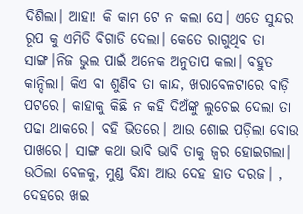ଦିଶିଲା। ଆହା! କି କାମ ଟେ ନ କଲା ସେ। ଏତେ ସୁନ୍ଦର ରୂପ କୁ ଏମିତି ବିଗାଡି ଦେଲା। କେତେ ରାଗୁଥିବ ତା ସାଙ୍ଗ।ନିଜ ଭୁଲ ପାଇଁ ଅନେକ ଅନୁତାପ କଲା। ବହୁତ କାନ୍ଦିଲା। କିଏ ବା ଶୁଣିବ ତା କାନ୍ଦ, ଖରାବେଳଟାରେ ବାଡ଼ି ପଟରେ। କାହାକୁ କିଛି ନ କହି ଦିଅଁଙ୍କୁ ଲୁଚେଇ ଦେଲା ତା ପଢା ଥାକରେ। ବହି ଭିତରେ। ଆଉ ଶୋଇ ପଡ଼ିଲା ବୋଉ ପାଖରେ। ସାଙ୍ଗ କଥା ଭାବି ଭାବି ତାକୁ ଜ୍ୱର ହୋଇଗଲା। ଉଠିଲା ବେଳକୁ, ମୁଣ୍ଡ ବିନ୍ଧା ଆଉ ଦେହ ହାତ ଦରଜ। , ଦେହରେ ଖଇ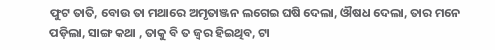ଫୁଟ ତାତି, ବୋଉ ତା ମଥାରେ ଅମୃତାଞ୍ଜନ ଲଗେଇ ଘଷି ଦେଲା, ଔଷଧ ଦେଲା, ତାର ମନେ ପଡ଼ିଲା, ସାଙ୍ଗ କଥା , ତାକୁ ବି ତ ଜ୍ଵର ହିଇଥିବ, ଟା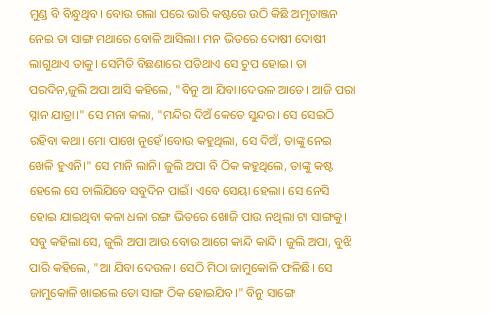ମୁଣ୍ଡ ବି ବିନ୍ଧୁଥିବ। ବୋଉ ଗଲା ପରେ ଭାରି କଷ୍ଟରେ ଉଠି କିଛି ଅମୃତାଞ୍ଜନ ନେଇ ତା ସାଙ୍ଗ ମଥାରେ ବୋଳି ଆସିଲା। ମନ ଭିତରେ ଦୋଷୀ ଦୋଷୀ ଲାଗୁଥାଏ ତାକୁ। ସେମିତି ବିଛଣାରେ ପଡିଥାଏ ସେ ଚୁପ ହୋଇ। ତା ପରଦିନ,ଜୁଲି ଅପା ଆସି କହିଲେ, "ବିନୁ ଆ ଯିବା।ଦେଉଳ ଆଡେ। ଆଜି ପରା ସ୍ନାନ ଯାତ୍ରା।" ସେ ମନା କଲା, "ମନ୍ଦିର ଦିଅଁ କେତେ ସୁନ୍ଦର। ସେ ସେଇଠି ରହିବା କଥା। ମୋ ପାଖେ ନୁହେଁ।ବୋଉ କହୁଥିଲା, ସେ ଦିଅଁ, ତାଙ୍କୁ ନେଇ ଖେଳି ହୁଏନି।" ସେ ମାନି ଲାନି। ଜୁଲି ଅପା ବି ଠିକ କହୁଥିଲେ, ତାଙ୍କୁ କଷ୍ଟ ହେଲେ ସେ ଚାଲିଯିବେ ସବୁଦିନ ପାଇଁ। ଏବେ ସେୟା ହେଲା। ସେ ନେସି ହୋଇ ଯାଇଥିବା କଳା ଧଳା ରଙ୍ଗ ଭିତରେ ଖୋଜି ପାଉ ନଥିଲା ଟା ସାଙ୍ଗକୁ। ସବୁ କହିଲା ସେ, ଜୁଲି ଅପା ଆଉ ବୋଉ ଆଗେ କାନ୍ଦି କାନ୍ଦି। ଜୁଲି ଅପା, ବୁଝି ପାରି କହିଲେ, "ଆ ଯିବା ଦେଉଳ। ସେଠି ମିଠା ଜାମୁକୋଳି ଫଳିଛି। ସେ ଜାମୁକୋଳି ଖାଇଲେ ତୋ ସାଙ୍ଗ ଠିକ ହୋଇଯିବ।" ବିନୁ ସାଙ୍ଗେ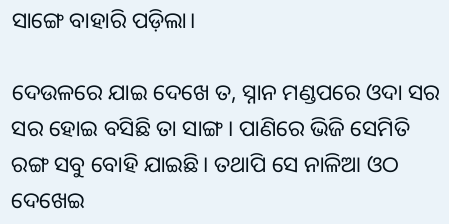ସାଙ୍ଗେ ବାହାରି ପଡ଼ିଲା।

ଦେଉଳରେ ଯାଇ ଦେଖେ ତ, ସ୍ନାନ ମଣ୍ଡପରେ ଓଦା ସର ସର ହୋଇ ବସିଛି ତା ସାଙ୍ଗ। ପାଣିରେ ଭିଜି ସେମିତି ରଙ୍ଗ ସବୁ ବୋହି ଯାଇଛି। ତଥାପି ସେ ନାଳିଆ ଓଠ ଦେଖେଇ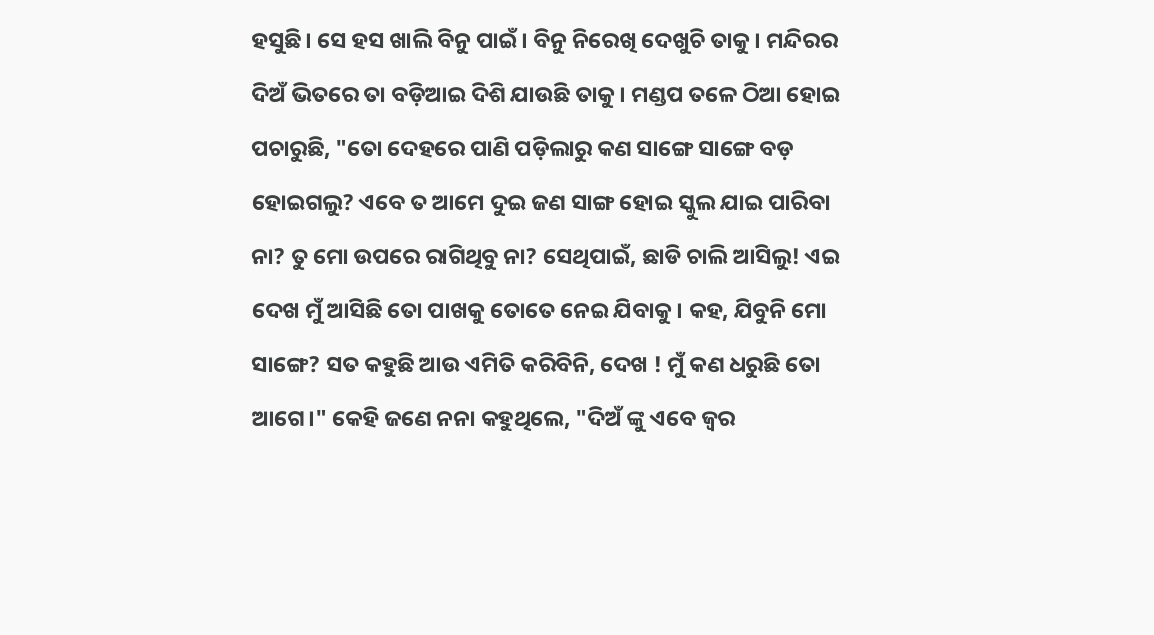ହସୁଛି। ସେ ହସ ଖାଲି ବିନୁ ପାଇଁ। ବିନୁ ନିରେଖି ଦେଖୁଚି ତାକୁ। ମନ୍ଦିରର ଦିଅଁ ଭିତରେ ତା ବଡ଼ିଆଇ ଦିଶି ଯାଉଛି ତାକୁ। ମଣ୍ଡପ ତଳେ ଠିଆ ହୋଇ ପଚାରୁଛି, "ତୋ ଦେହରେ ପାଣି ପଡ଼ିଲାରୁ କଣ ସାଙ୍ଗେ ସାଙ୍ଗେ ବଡ଼ ହୋଇଗଲୁ? ଏବେ ତ ଆମେ ଦୁଇ ଜଣ ସାଙ୍ଗ ହୋଇ ସ୍କୁଲ ଯାଇ ପାରିବା ନା? ତୁ ମୋ ଉପରେ ରାଗିଥିବୁ ନା? ସେଥିପାଇଁ, ଛାଡି ଚାଲି ଆସିଲୁ! ଏଇ ଦେଖ ମୁଁ ଆସିଛି ତୋ ପାଖକୁ ତୋତେ ନେଇ ଯିବାକୁ। କହ, ଯିବୁନି ମୋ ସାଙ୍ଗେ? ସତ କହୁଛି ଆଉ ଏମିତି କରିବିନି, ଦେଖ ! ମୁଁ କଣ ଧରୁଛି ତୋ ଆଗେ।" କେହି ଜଣେ ନନା କହୁଥିଲେ, "ଦିଅଁ ଙ୍କୁ ଏବେ ଜ୍ୱର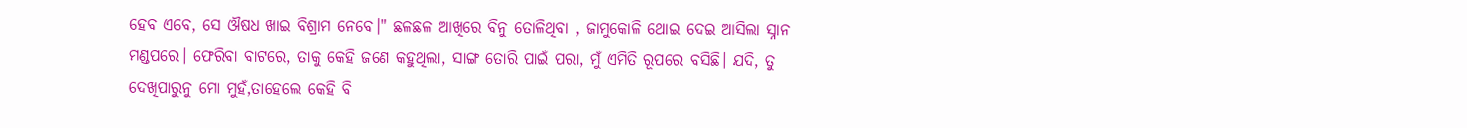ହେବ ଏବେ, ସେ ଔଷଧ ଖାଇ ବିଶ୍ରାମ ନେବେ।" ଛଳଛଳ ଆଖିରେ ବିନୁ ତୋଳିଥିବା , ଜାମୁକୋଳି ଥୋଇ ଦେଇ ଆସିଲା ସ୍ନାନ ମଣ୍ଡପରେ। ଫେରିବା ବାଟରେ, ତାକୁ କେହି ଜଣେ କହୁଥିଲା, ସାଙ୍ଗ ତୋରି ପାଇଁ ପରା, ମୁଁ ଏମିତି ରୂପରେ ବସିଛି। ଯଦି, ତୁ ଦେଖିପାରୁନୁ ମୋ ମୁହଁ,ତାହେଲେ କେହି ବି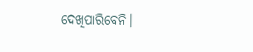ଦେଖିପାରିବେନି।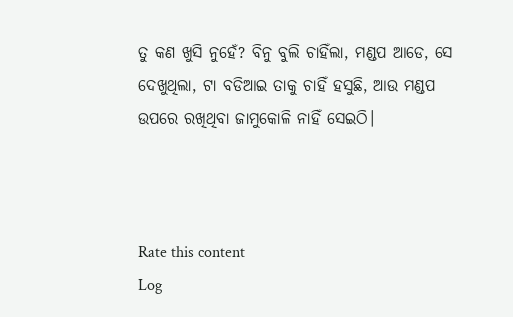ତୁ କଣ ଖୁସି ନୁହେଁ? ବିନୁ ବୁଲି ଚାହିଁଲା, ମଣ୍ଡପ ଆଡେ, ସେ ଦେଖୁଥିଲା, ଟା ବଡିଆଇ ତାକୁ ଚାହିଁ ହସୁଛି, ଆଉ ମଣ୍ଡପ ଉପରେ ରଖିଥିବା ଜାମୁକୋଳି ନାହିଁ ସେଇଠି।



Rate this content
Log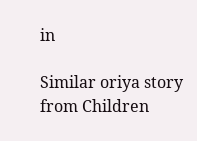in

Similar oriya story from Children